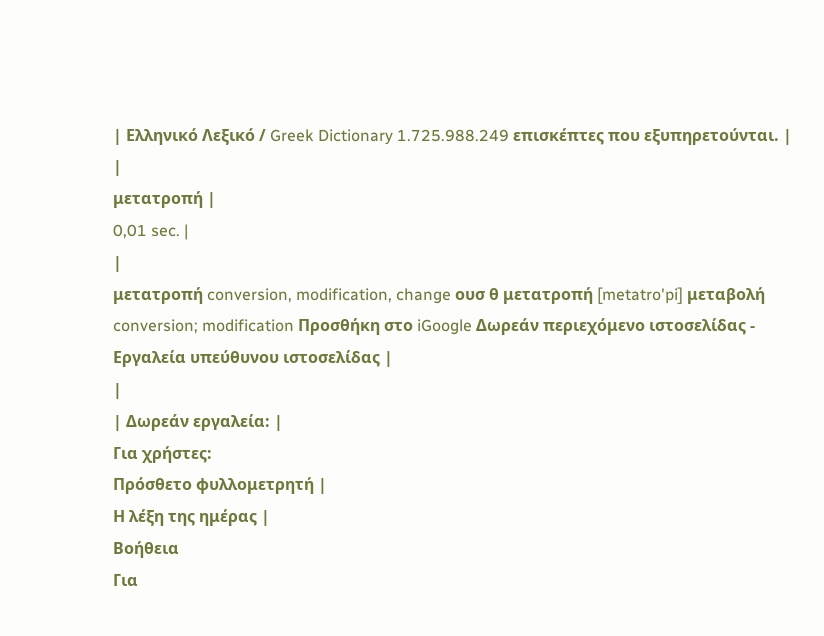| Ελληνικό Λεξικό / Greek Dictionary 1.725.988.249 επισκέπτες που εξυπηρετούνται. |
|
μετατροπή |
0,01 sec. |
|
μετατροπή conversion, modification, change ουσ θ μετατροπή [metatro'pi] μεταβολή conversion; modification Προσθήκη στο iGoogle Δωρεάν περιεχόμενο ιστοσελίδας - Εργαλεία υπεύθυνου ιστοσελίδας |
|
| Δωρεάν εργαλεία: |
Για χρήστες:
Πρόσθετο φυλλομετρητή |
Η λέξη της ημέρας |
Βοήθεια
Για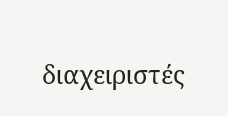διαχειριστές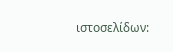ιστοσελίδων: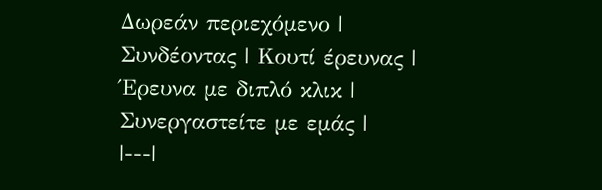Δωρεάν περιεχόμενο | Συνδέοντας | Κουτί έρευνας | Έρευνα με διπλό κλικ | Συνεργαστείτε με εμάς |
|---|